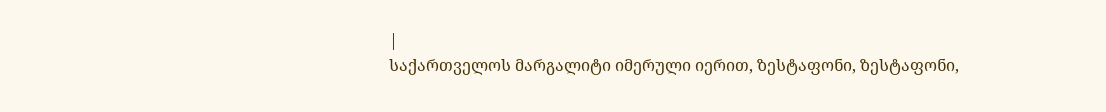|
საქართველოს მარგალიტი იმერული იერით, ზესტაფონი, ზესტაფონი,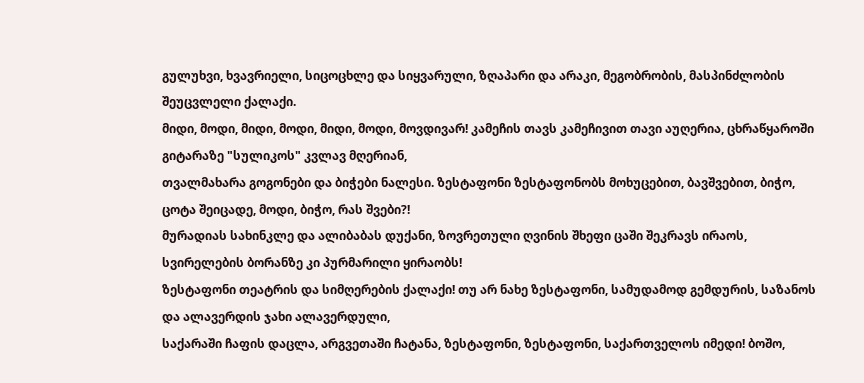გულუხვი, ხვავრიელი, სიცოცხლე და სიყვარული, ზღაპარი და არაკი, მეგობრობის, მასპინძლობის შეუცვლელი ქალაქი.
მიდი, მოდი, მიდი, მოდი, მიდი, მოდი, მოვდივარ! კამეჩის თავს კამეჩივით თავი აუღერია, ცხრაწყაროში გიტარაზე "სულიკოს" კვლავ მღერიან,
თვალმახარა გოგონები და ბიჭები ნალესი. ზესტაფონი ზესტაფონობს მოხუცებით, ბავშვებით, ბიჭო, ცოტა შეიცადე, მოდი, ბიჭო, რას შვები?!
მურადიას სახინკლე და ალიბაბას დუქანი, ზოვრეთული ღვინის შხეფი ცაში შეკრავს ირაოს, სვირელების ბორანზე კი პურმარილი ყირაობს!
ზესტაფონი თეატრის და სიმღერების ქალაქი! თუ არ ნახე ზესტაფონი, სამუდამოდ გემდურის, საზანოს და ალავერდის ჯახი ალავერდული,
საქარაში ჩაფის დაცლა, არგვეთაში ჩატანა, ზესტაფონი, ზესტაფონი, საქართველოს იმედი! ბოშო,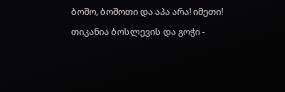ბოშო, ბოშოთი და აპა არა! იმეთი!
თიკანია ბოსლევის და გოჭი -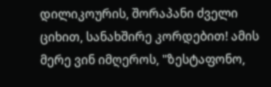დილიკოურის, შორაპანი ძველი ციხით, სანახშირე კორდებით! ამის მერე ვინ იმღეროს, "ზესტაფონო,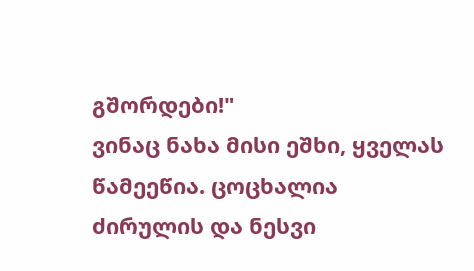გშორდები!"
ვინაც ნახა მისი ეშხი, ყველას წამეეწია. ცოცხალია ძირულის და ნესვი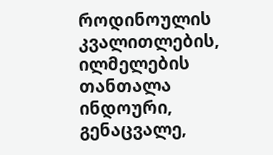როდინოულის კვალითლების, ილმელების თანთალა ინდოური,
გენაცვალე,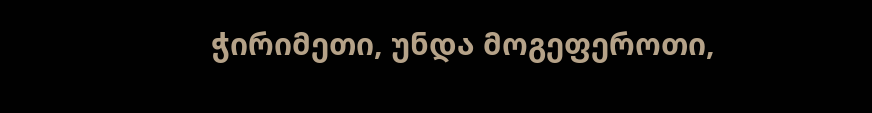ჭირიმეთი, უნდა მოგეფეროთი,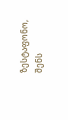ზესტაფონო, შენს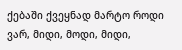ქებაში ქვეყნად მარტო როდი ვარ, მიდი, მოდი, მიდი,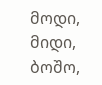მოდი, მიდი, ბოშო,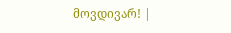მოვდივარ! |